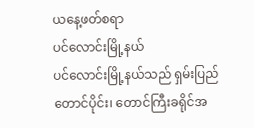ယနေ့ဖတ်စရာ
ပင်လောင်းမြို့နယ်
ပင်လောင်းမြို့နယ်သည် ရှမ်းပြည်တောင်ပိုင်း၊ တောင်ကြီးခရိုင်အ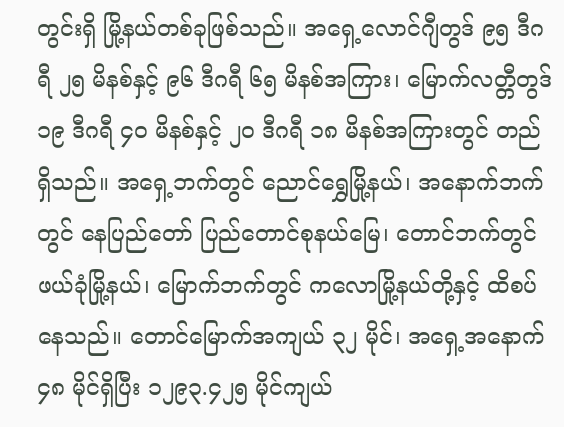တွင်းရှိ မြို့နယ်တစ်ခုဖြစ်သည်။ အရှေ့လောင်ဂျီတွဒ် ၉၅ ဒီဂရီ ၂၅ မိနစ်နှင့် ၉၆ ဒီဂရီ ၆၅ မိနစ်အကြား၊ မြောက်လတ္တီတွဒ် ၁၉ ဒီဂရီ ၄၀ မိနစ်နှင့် ၂၀ ဒီဂရီ ၁၈ မိနစ်အကြားတွင် တည်ရှိသည်။ အရှေ့ဘက်တွင် ညောင်ရွှေမြို့နယ်၊ အနောက်ဘက်တွင် နေပြည်တော် ပြည်တောင်စုနယ်မြေ၊ တောင်ဘက်တွင် ဖယ်ခုံမြို့နယ်၊ မြောက်ဘက်တွင် ကလောမြို့နယ်တို့နှင့် ထိစပ်နေသည်။ တောင်မြောက်အကျယ် ၃၂ မိုင်၊ အရှေ့အနောက် ၄၈ မိုင်ရှိပြီး ၁၂၉၃.၄၂၅ မိုင်ကျယ်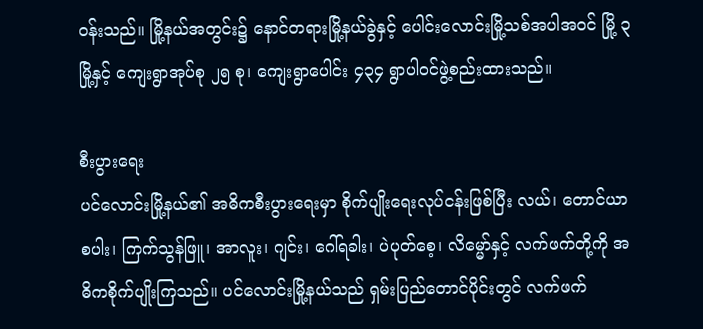ဝန်းသည်။ မြို့နယ်အတွင်း၌ နောင်တရားမြို့နယ်ခွဲနှင့် ပေါင်းလောင်းမြို့သစ်အပါအဝင် မြို့ ၃ မြို့နှင့် ကျေးရွာအုပ်စု ၂၅ စု၊ ကျေးရွာပေါင်း ၄၃၄ ရွာပါဝင်ဖွဲ့စည်းထားသည်။

စီးပွားရေး
ပင်လောင်းမြို့နယ်၏ အဓိကစီးပွားရေးမှာ စိုက်ပျိုးရေးလုပ်ငန်းဖြစ်ပြီး လယ်၊ တောင်ယာစပါး၊ ကြက်သွန်ဖြူ၊ အာလူး၊ ဂျင်း၊ ဂေါ်ရခါး၊ ပဲပုတ်စေ့၊ လိမ္မော်နှင့် လက်ဖက်တို့ကို အဓိကစိုက်ပျိုးကြသည်။ ပင်လောင်းမြို့နယ်သည် ရှမ်းပြည်တောင်ပိုင်းတွင် လက်ဖက်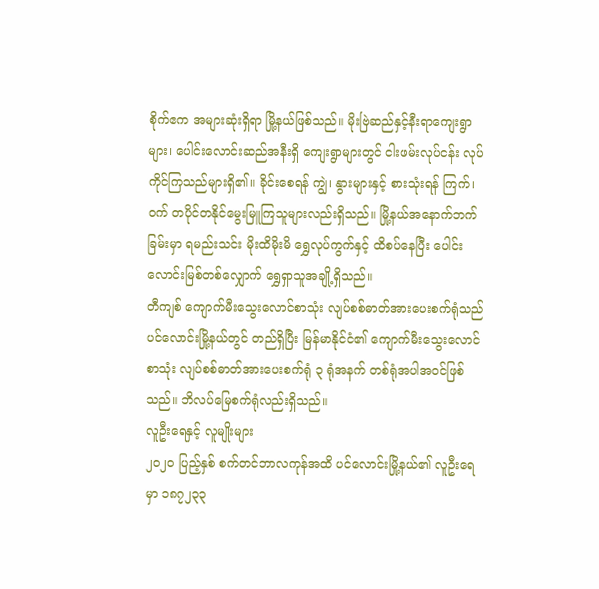စိုက်ဧက အများဆုံးရှိရာ မြို့နယ်ဖြစ်သည်။ မိုးဗြဲဆည်နှင့်နီးရာကျေးရွာများ၊ ပေါင်းလောင်းဆည်အနီးရှိ ကျေးရွာများတွင် ငါးဖမ်းလုပ်ငန်း လုပ်ကိုင်ကြသည်များရှိ၏။ ခိုင်းစေရန် ကျွဲ၊ နွားများနှင့် စားသုံးရန် ကြက်၊ ဝက် တပိုင်တနိုင်မွေးမြူကြသူများလည်းရှိသည်။ မြို့နယ်အနောက်ဘက်ခြမ်းမှာ ရမည်းသင်း မိုးထိမိုးမိ ရွှေလုပ်ကွက်နှင့် ထိစပ်နေပြီး ပေါင်းလောင်းမြစ်တစ်လျှောက် ရွှေရှာသူအချို့ရှိသည်။
တီကျစ် ကျောက်မီးသွေးလောင်စာသုံး လျပ်စစ်ဓာတ်အားပေးစက်ရုံသည် ပင်လောင်းမြို့နယ်တွင် တည်ရှိပြီး မြန်မာနိုင်ငံ၏ ကျောက်မီးသွေးလောင်စာသုံး လျပ်စစ်ဓာတ်အားပေးစက်ရုံ ၃ ရုံအနက် တစ်ရုံအပါအဝင်ဖြစ်သည်။ ဘိလပ်မြေစက်ရုံလည်းရှိသည်။
လူဦးရေနှင့် လူမျိုးများ
၂၀၂၀ ပြည့်နှစ် စက်တင်ဘာလကုန်အထိ ပင်လောင်းမြို့နယ်၏ လူဦးရေမှာ ၁၈၇၂၃၃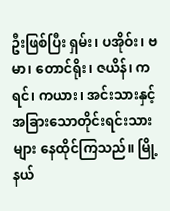ဦးဖြစ်ပြီး ရှမ်း၊ ပအိုဝ်း၊ ဗမာ၊ တောင်ရိုး၊ ဇယိန်၊ ကရင်၊ ကယား၊ အင်းသားနှင့် အခြားသောတိုင်းရင်းသားများ နေထိုင်ကြသည်။ မြို့နယ်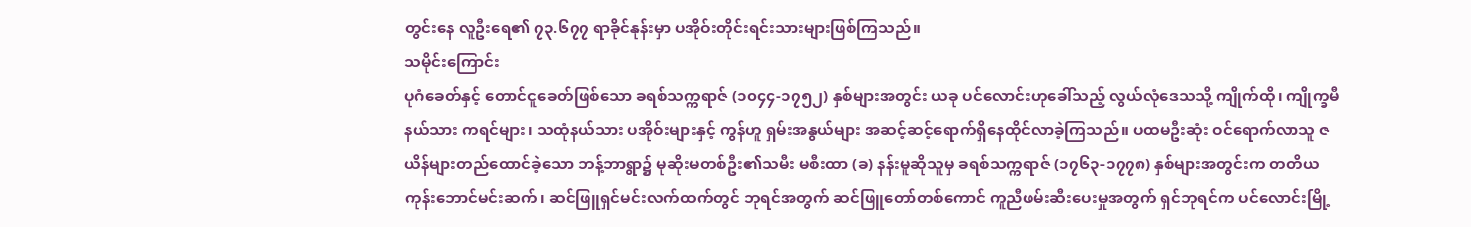တွင်းနေ လူဦးရေ၏ ၇၃.၆၇၇ ရာခိုင်နုန်းမှာ ပအိုဝ်းတိုင်းရင်းသားများဖြစ်ကြသည်။
သမိုင်းကြောင်း
ပုဂံခေတ်နှင့် တောင်ငူခေတ်ဖြစ်သော ခရစ်သက္ကရာဇ် (၁၀၄၄-၁၇၅၂) နှစ်များအတွင်း ယခု ပင်လောင်းဟုခေါ်သည့် လွယ်လုံဒေသသို့ ကျိုက်ထို၊ ကျိုက္ခမီနယ်သား ကရင်များ၊ သထုံနယ်သား ပအိုဝ်းများနှင့် ကွန်ဟူ ရှမ်းအနွယ်များ အဆင့်ဆင့်ရောက်ရှိနေထိုင်လာခဲ့ကြသည်။ ပထမဦးဆုံး ဝင်ရောက်လာသူ ဇယိန်များတည်ထောင်ခဲ့သော ဘန့်ဘာရွာ၌ မုဆိုးမတစ်ဦး၏သမီး မစီးထာ (ခ) နန်းမူဆိုသူမှ ခရစ်သက္ကရာဇ် (၁၇၆၃-၁၇၇၈) နှစ်များအတွင်းက တတိယကုန်းဘောင်မင်းဆက်၊ ဆင်ဖြူရှင်မင်းလက်ထက်တွင် ဘုရင်အတွက် ဆင်ဖြူတော်တစ်ကောင် ကူညီဖမ်းဆီးပေးမှုအတွက် ရှင်ဘုရင်က ပင်လောင်းမြို့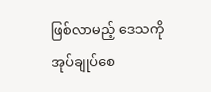ဖြစ်လာမည့် ဒေသကို အုပ်ချုပ်စေ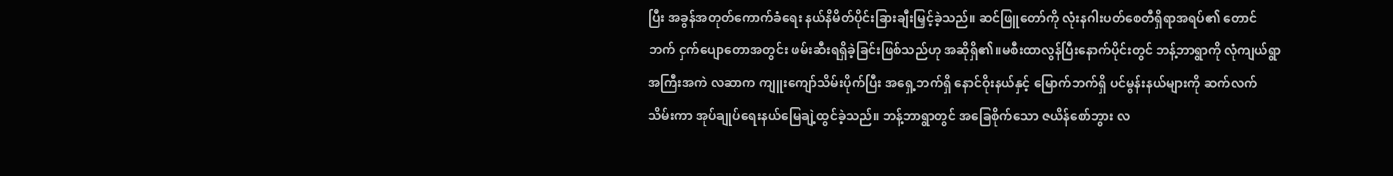ပြီး အခွန်အတုတ်ကောက်ခံရေး နယ်နိမိတ်ပိုင်းခြားချီးမြှင့်ခဲ့သည်။ ဆင်ဖြူတော်ကို လုံးနဂါးပတ်စေတီရှိရာအရပ်၏ တောင်ဘက် ငှက်ပျောတောအတွင်း ဖမ်းဆီးရရှိခဲ့ခြင်းဖြစ်သည်ဟု အဆိုရှိ၏။မစီးထာလွန်ပြီးနောက်ပိုင်းတွင် ဘန့်ဘာရွာကို လုံကျယ်ရွာအကြီးအကဲ လဆာက ကျူးကျော်သိမ်းပိုက်ပြီး အရှေ့ဘက်ရှိ နောင်ဝိုးနယ်နှင့် မြောက်ဘက်ရှိ ပင်မွန်းနယ်များကို ဆက်လက်သိမ်းကာ အုပ်ချုပ်ရေးနယ်မြေချဲ့ထွင်ခဲ့သည်။ ဘန့်ဘာရွာတွင် အခြေစိုက်သော ဇယိန်စော်ဘွား လ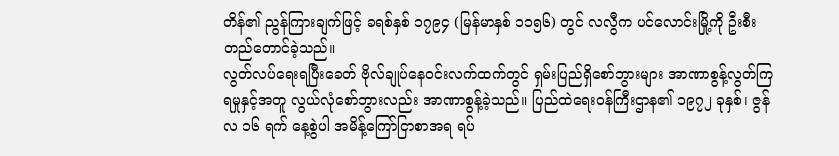တိန်၏ ညွန်ကြားချက်ဖြင့် ခရစ်နှစ် ၁၇၉၄ (မြန်မာနှစ် ၁၁၅၆) တွင် လလွီက ပင်လောင်းမြို့ကို ဦးစီးတည်တောင်ခဲ့သည်။
လွတ်လပ်ရေးရပြီးခေတ် ဗိုလ်ချုပ်နေဝင်းလက်ထက်တွင် ရှမ်းပြည်ရှိစော်ဘွားများ အာဏာစွန့်လွတ်ကြရမှုနှင့်အတူ လွယ်လုံစော်ဘွားလည်း အာဏာစွန့်ခဲ့သည်။ ပြည်ထဲရေးဝန်ကြီးဌာန၏ ၁၉၇၂ ခုနှစ်၊ ဇွန်လ ၁၆ ရက် နေ့စွဲပါ အမိန့်ကြော်ငြာစာအရ ရပ်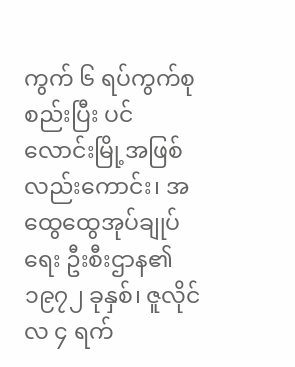ကွက် ၆ ရပ်ကွက်စုစည်းပြီး ပင်လောင်းမြို့အဖြစ်လည်းကောင်း၊ အထွေထွေအုပ်ချုပ်ရေး ဦးစီးဌာန၏ ၁၉၇၂ ခုနှစ်၊ ဇူလိုင်လ ၄ ရက်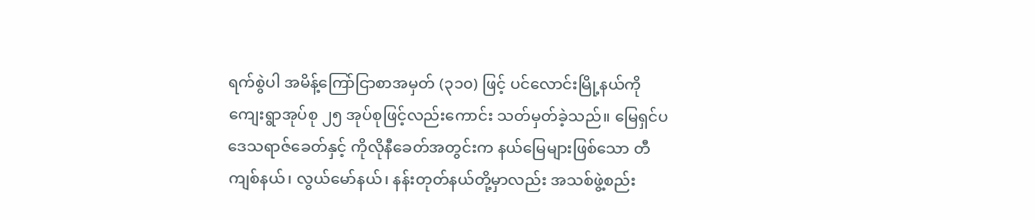ရက်စွဲပါ အမိန့်ကြော်ငြာစာအမှတ် (၃၁၀) ဖြင့် ပင်လောင်းမြို့နယ်ကို ကျေးရွာအုပ်စု ၂၅ အုပ်စုဖြင့်လည်းကောင်း သတ်မှတ်ခဲ့သည်။ မြေရှင်ပဒေသရာဇ်ခေတ်နှင့် ကိုလိုနီခေတ်အတွင်းက နယ်မြေများဖြစ်သော တီကျစ်နယ်၊ လွယ်မော်နယ်၊ နန်းတုတ်နယ်တို့မှာလည်း အသစ်ဖွဲ့စည်း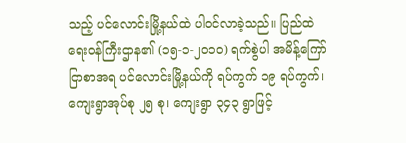သည့် ပင်လောင်းမြို့နယ်ထဲ ပါဝင်လာခဲ့သည်။ ပြည်ထဲရေးဝန်ကြီးဌာန၏ (၁၅-၁-၂၀၁၀) ရက်စွဲပါ အမိန့်ကြော်ငြာစာအရ ပင်လောင်းမြို့နယ်ကို ရပ်ကွက် ၁၉ ရပ်ကွက်၊ ကျေးရွာအုပ်စု ၂၅ စု၊ ကျေးရွာ ၃၄၃ ရွာဖြင့်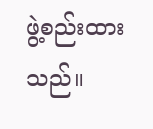ဖွဲ့စည်းထားသည်။